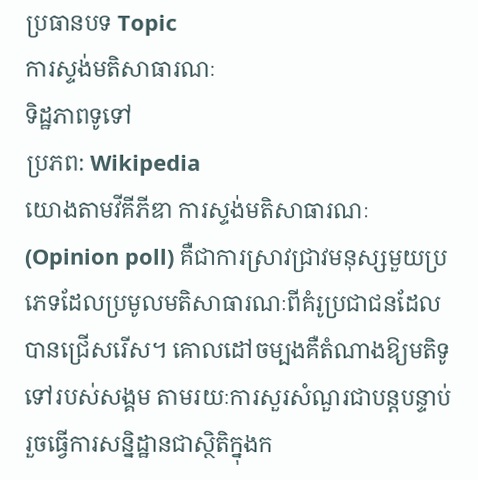ប្រធានបទ Topic
ការស្ទង់មតិសាធារណៈ
ទិដ្ឋភាពទូទៅ
ប្រភព: Wikipedia
យោងតាមវីគីភីឌា ការស្ទង់មតិសាធារណៈ (Opinion poll) គឺជាការស្រាវជ្រាវមនុស្សមួយប្រភេទដែលប្រមូលមតិសាធារណៈពីគំរូប្រជាជនដែលបានជ្រើសរើស។ គោលដៅចម្បងគឺតំណាងឱ្យមតិទូទៅរបស់សង្គម តាមរយៈការសួរសំណួរជាបន្តបន្ទាប់ រួចធ្វើការសន្និដ្ឋានជាស្ថិតិក្នុងក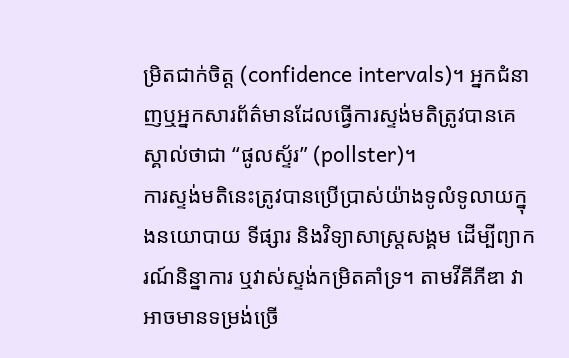ម្រិតជាក់ចិត្ត (confidence intervals)។ អ្នកជំនាញឬអ្នកសារព័ត៌មានដែលធ្វើការស្ទង់មតិត្រូវបានគេស្គាល់ថាជា “ផូលស្ទ័រ” (pollster)។
ការស្ទង់មតិនេះត្រូវបានប្រើប្រាស់យ៉ាងទូលំទូលាយក្នុងនយោបាយ ទីផ្សារ និងវិទ្យាសាស្ត្រសង្គម ដើម្បីព្យាករណ៍និន្នាការ ឬវាស់ស្ទង់កម្រិតគាំទ្រ។ តាមវីគីភីឌា វាអាចមានទម្រង់ច្រើ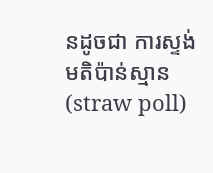នដូចជា ការស្ទង់មតិប៉ាន់ស្មាន (straw poll)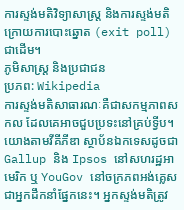ការស្ទង់មតិវិទ្យាសាស្ត្រ និងការស្ទង់មតិក្រោយការបោះឆ្នោត (exit poll) ជាដើម។
ភូមិសាស្ត្រ និងប្រជាជន
ប្រភព: Wikipedia
ការស្ទង់មតិសាធារណៈគឺជាសកម្មភាពសកល ដែលគេអាចជួបប្រទះនៅគ្រប់ទ្វីប។ យោងតាមវីគីភីឌា ស្ថាប័នឯកទេសដូចជា Gallup និង Ipsos នៅសហរដ្ឋអាមេរិក ឬ YouGov នៅចក្រភពអង់គ្លេស ជាអ្នកដឹកនាំផ្នែកនេះ។ អ្នកស្ទង់មតិត្រូវ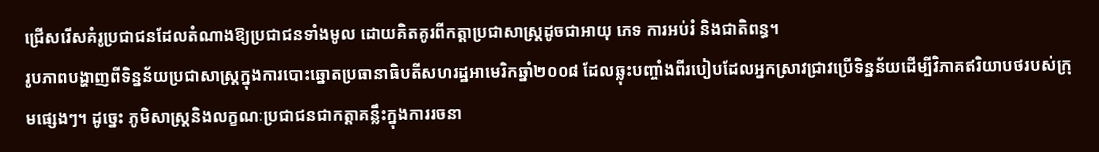ជ្រើសរើសគំរូប្រជាជនដែលតំណាងឱ្យប្រជាជនទាំងមូល ដោយគិតគូរពីកត្តាប្រជាសាស្ត្រដូចជាអាយុ ភេទ ការអប់រំ និងជាតិពន្ធ។
រូបភាពបង្ហាញពីទិន្នន័យប្រជាសាស្ត្រក្នុងការបោះឆ្នោតប្រធានាធិបតីសហរដ្ឋអាមេរិកឆ្នាំ២០០៨ ដែលឆ្លុះបញ្ចាំងពីរបៀបដែលអ្នកស្រាវជ្រាវប្រើទិន្នន័យដើម្បីវិភាគឥរិយាបថរបស់ក្រុមផ្សេងៗ។ ដូច្នេះ ភូមិសាស្ត្រនិងលក្ខណៈប្រជាជនជាកត្តាគន្លឹះក្នុងការរចនា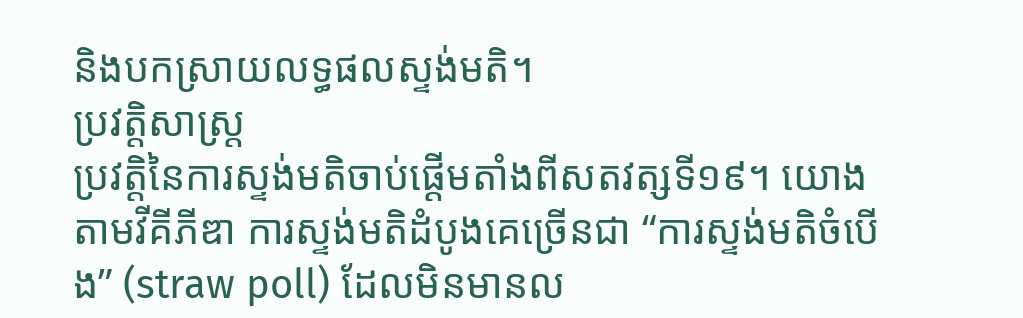និងបកស្រាយលទ្ធផលស្ទង់មតិ។
ប្រវត្តិសាស្ត្រ
ប្រវត្តិនៃការស្ទង់មតិចាប់ផ្ដើមតាំងពីសតវត្សទី១៩។ យោងតាមវីគីភីឌា ការស្ទង់មតិដំបូងគេច្រើនជា “ការស្ទង់មតិចំបើង” (straw poll) ដែលមិនមានល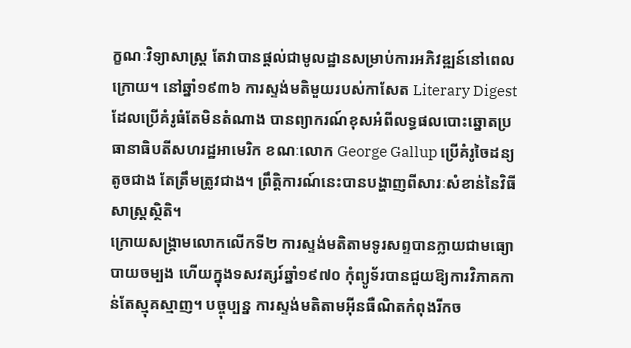ក្ខណៈវិទ្យាសាស្ត្រ តែវាបានផ្ដល់ជាមូលដ្ឋានសម្រាប់ការអភិវឌ្ឍន៍នៅពេលក្រោយ។ នៅឆ្នាំ១៩៣៦ ការស្ទង់មតិមួយរបស់កាសែត Literary Digest ដែលប្រើគំរូធំតែមិនតំណាង បានព្យាករណ៍ខុសអំពីលទ្ធផលបោះឆ្នោតប្រធានាធិបតីសហរដ្ឋអាមេរិក ខណៈលោក George Gallup ប្រើគំរូចៃដន្យតូចជាង តែត្រឹមត្រូវជាង។ ព្រឹត្តិការណ៍នេះបានបង្ហាញពីសារៈសំខាន់នៃវិធីសាស្ត្រស្ថិតិ។
ក្រោយសង្គ្រាមលោកលើកទី២ ការស្ទង់មតិតាមទូរសព្ទបានក្លាយជាមធ្យោបាយចម្បង ហើយក្នុងទសវត្សរ៍ឆ្នាំ១៩៧០ កុំព្យូទ័របានជួយឱ្យការវិភាគកាន់តែស្មុគស្មាញ។ បច្ចុប្បន្ន ការស្ទង់មតិតាមអ៊ីនធឺណិតកំពុងរីកច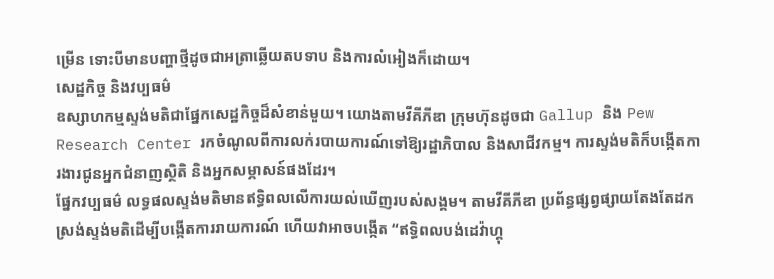ម្រើន ទោះបីមានបញ្ហាថ្មីដូចជាអត្រាឆ្លើយតបទាប និងការលំអៀងក៏ដោយ។
សេដ្ឋកិច្ច និងវប្បធម៌
ឧស្សាហកម្មស្ទង់មតិជាផ្នែកសេដ្ឋកិច្ចដ៏សំខាន់មួយ។ យោងតាមវីគីភីឌា ក្រុមហ៊ុនដូចជា Gallup និង Pew Research Center រកចំណូលពីការលក់របាយការណ៍ទៅឱ្យរដ្ឋាភិបាល និងសាជីវកម្ម។ ការស្ទង់មតិក៏បង្កើតការងារជូនអ្នកជំនាញស្ថិតិ និងអ្នកសម្ភាសន៍ផងដែរ។
ផ្នែកវប្បធម៌ លទ្ធផលស្ទង់មតិមានឥទ្ធិពលលើការយល់ឃើញរបស់សង្គម។ តាមវីគីភីឌា ប្រព័ន្ធផ្សព្វផ្សាយតែងតែដកស្រង់ស្ទង់មតិដើម្បីបង្កើតការរាយការណ៍ ហើយវាអាចបង្កើត “ឥទ្ធិពលបង់ដេវ៉ាហ្គុ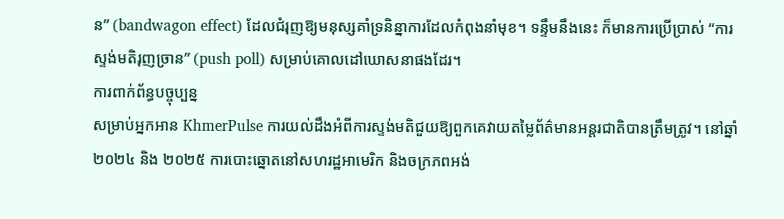ន” (bandwagon effect) ដែលជំរុញឱ្យមនុស្សគាំទ្រនិន្នាការដែលកំពុងនាំមុខ។ ទន្ទឹមនឹងនេះ ក៏មានការប្រើប្រាស់ “ការស្ទង់មតិរុញច្រាន” (push poll) សម្រាប់គោលដៅឃោសនាផងដែរ។
ការពាក់ព័ន្ធបច្ចុប្បន្ន
សម្រាប់អ្នកអាន KhmerPulse ការយល់ដឹងអំពីការស្ទង់មតិជួយឱ្យពួកគេវាយតម្លៃព័ត៌មានអន្តរជាតិបានត្រឹមត្រូវ។ នៅឆ្នាំ២០២៤ និង ២០២៥ ការបោះឆ្នោតនៅសហរដ្ឋអាមេរិក និងចក្រភពអង់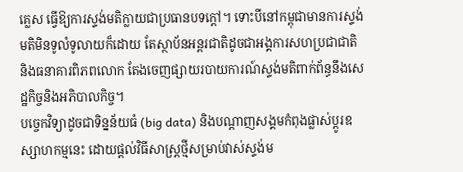គ្លេស ធ្វើឱ្យការស្ទង់មតិក្លាយជាប្រធានបទក្ដៅ។ ទោះបីនៅកម្ពុជាមានការស្ទង់មតិមិនទូលំទូលាយក៏ដោយ តែស្ថាប័នអន្តរជាតិដូចជាអង្គការសហប្រជាជាតិ និងធនាគារពិភពលោក តែងចេញផ្សាយរបាយការណ៍ស្ទង់មតិពាក់ព័ន្ធនឹងសេដ្ឋកិច្ចនិងអភិបាលកិច្ច។
បច្ចេកវិទ្យាដូចជាទិន្នន័យធំ (big data) និងបណ្ដាញសង្គមកំពុងផ្លាស់ប្ដូរឧស្សាហកម្មនេះ ដោយផ្ដល់វិធីសាស្ត្រថ្មីសម្រាប់វាស់ស្ទង់ម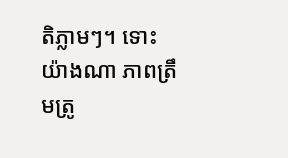តិភ្លាមៗ។ ទោះយ៉ាងណា ភាពត្រឹមត្រូ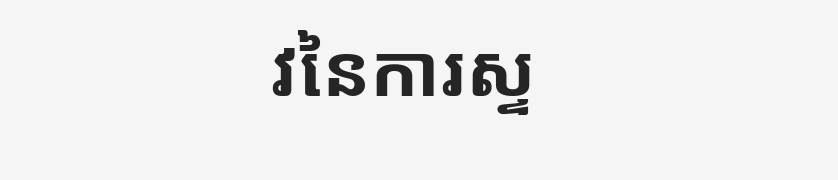វនៃការស្ទ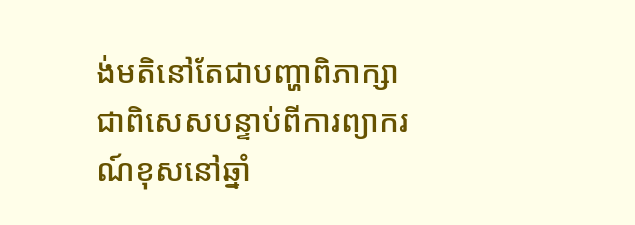ង់មតិនៅតែជាបញ្ហាពិភាក្សា ជាពិសេសបន្ទាប់ពីការព្យាករណ៍ខុសនៅឆ្នាំ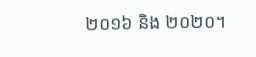២០១៦ និង ២០២០។